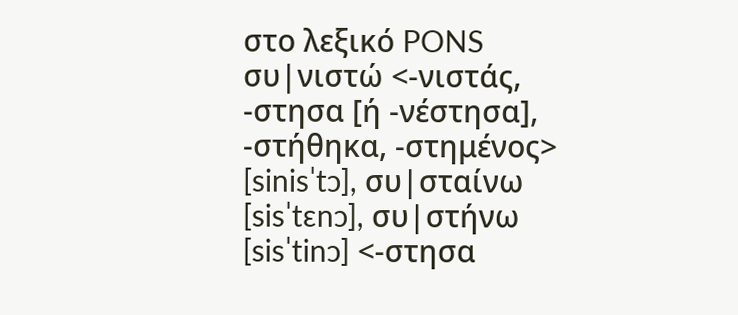στο λεξικό PONS
συ|νιστώ <-νιστάς, -στησα [ή -νέστησα], -στήθηκα, -στημένος> [sinisˈtɔ], συ|σταίνω [sisˈtɛnɔ], συ|στήνω [sisˈtinɔ] <-στησα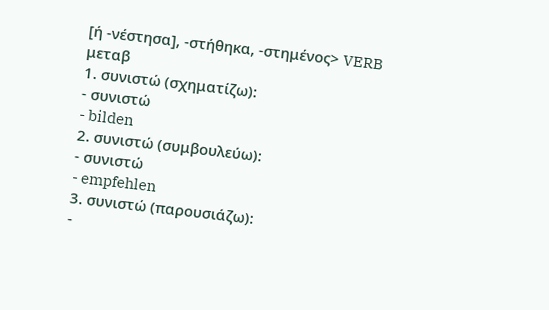[ή -νέστησα], -στήθηκα, -στημένος> VERB μεταβ
1. συνιστώ (σχηματίζω):
- συνιστώ
- bilden
2. συνιστώ (συμβουλεύω):
- συνιστώ
- empfehlen
3. συνιστώ (παρουσιάζω):
-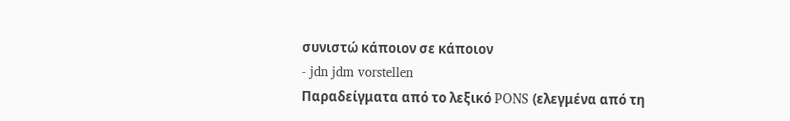συνιστώ κάποιον σε κάποιον
- jdn jdm vorstellen
Παραδείγματα από το λεξικό PONS (ελεγμένα από τη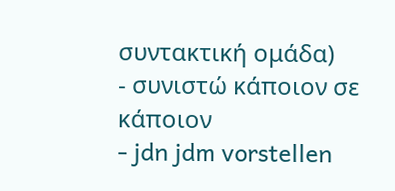συντακτική ομάδα)
- συνιστώ κάποιον σε κάποιον
- jdn jdm vorstellen